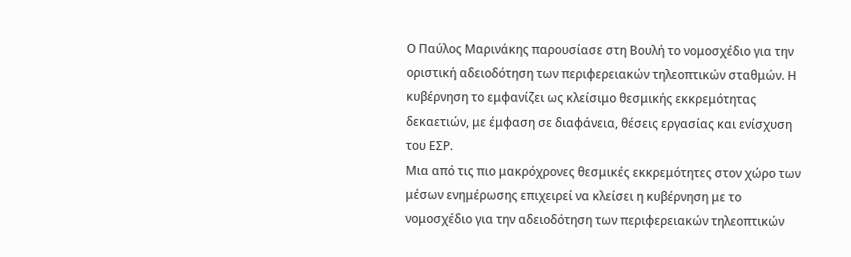Ο Παύλος Μαρινάκης παρουσίασε στη Βουλή το νομοσχέδιο για την οριστική αδειοδότηση των περιφερειακών τηλεοπτικών σταθμών. Η κυβέρνηση το εμφανίζει ως κλείσιμο θεσμικής εκκρεμότητας δεκαετιών, με έμφαση σε διαφάνεια, θέσεις εργασίας και ενίσχυση του ΕΣΡ.
Μια από τις πιο μακρόχρονες θεσμικές εκκρεμότητες στον χώρο των μέσων ενημέρωσης επιχειρεί να κλείσει η κυβέρνηση με το νομοσχέδιο για την αδειοδότηση των περιφερειακών τηλεοπτικών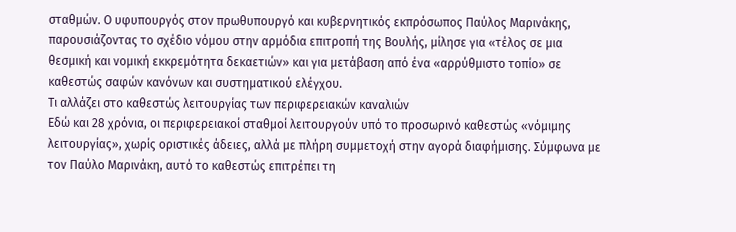σταθμών. Ο υφυπουργός στον πρωθυπουργό και κυβερνητικός εκπρόσωπος Παύλος Μαρινάκης, παρουσιάζοντας το σχέδιο νόμου στην αρμόδια επιτροπή της Βουλής, μίλησε για «τέλος σε μια θεσμική και νομική εκκρεμότητα δεκαετιών» και για μετάβαση από ένα «αρρύθμιστο τοπίο» σε καθεστώς σαφών κανόνων και συστηματικού ελέγχου.
Τι αλλάζει στο καθεστώς λειτουργίας των περιφερειακών καναλιών
Εδώ και 28 χρόνια, οι περιφερειακοί σταθμοί λειτουργούν υπό το προσωρινό καθεστώς «νόμιμης λειτουργίας», χωρίς οριστικές άδειες, αλλά με πλήρη συμμετοχή στην αγορά διαφήμισης. Σύμφωνα με τον Παύλο Μαρινάκη, αυτό το καθεστώς επιτρέπει τη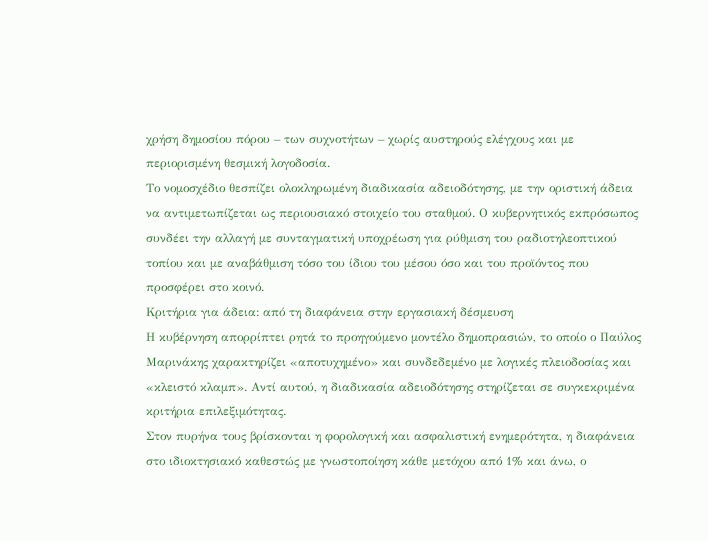χρήση δημοσίου πόρου – των συχνοτήτων – χωρίς αυστηρούς ελέγχους και με περιορισμένη θεσμική λογοδοσία.
Το νομοσχέδιο θεσπίζει ολοκληρωμένη διαδικασία αδειοδότησης, με την οριστική άδεια να αντιμετωπίζεται ως περιουσιακό στοιχείο του σταθμού. Ο κυβερνητικός εκπρόσωπος συνδέει την αλλαγή με συνταγματική υποχρέωση για ρύθμιση του ραδιοτηλεοπτικού τοπίου και με αναβάθμιση τόσο του ίδιου του μέσου όσο και του προϊόντος που προσφέρει στο κοινό.
Κριτήρια για άδεια: από τη διαφάνεια στην εργασιακή δέσμευση
Η κυβέρνηση απορρίπτει ρητά το προηγούμενο μοντέλο δημοπρασιών, το οποίο ο Παύλος Μαρινάκης χαρακτηρίζει «αποτυχημένο» και συνδεδεμένο με λογικές πλειοδοσίας και «κλειστό κλαμπ». Αντί αυτού, η διαδικασία αδειοδότησης στηρίζεται σε συγκεκριμένα κριτήρια επιλεξιμότητας.
Στον πυρήνα τους βρίσκονται η φορολογική και ασφαλιστική ενημερότητα, η διαφάνεια στο ιδιοκτησιακό καθεστώς με γνωστοποίηση κάθε μετόχου από 1% και άνω, ο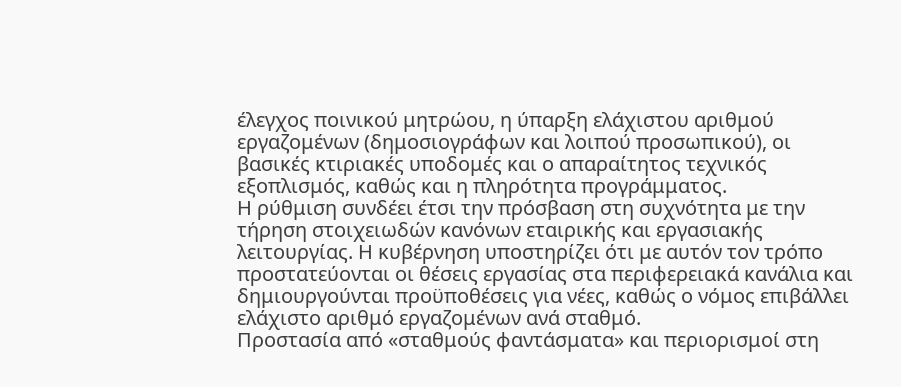έλεγχος ποινικού μητρώου, η ύπαρξη ελάχιστου αριθμού εργαζομένων (δημοσιογράφων και λοιπού προσωπικού), οι βασικές κτιριακές υποδομές και ο απαραίτητος τεχνικός εξοπλισμός, καθώς και η πληρότητα προγράμματος.
Η ρύθμιση συνδέει έτσι την πρόσβαση στη συχνότητα με την τήρηση στοιχειωδών κανόνων εταιρικής και εργασιακής λειτουργίας. Η κυβέρνηση υποστηρίζει ότι με αυτόν τον τρόπο προστατεύονται οι θέσεις εργασίας στα περιφερειακά κανάλια και δημιουργούνται προϋποθέσεις για νέες, καθώς ο νόμος επιβάλλει ελάχιστο αριθμό εργαζομένων ανά σταθμό.
Προστασία από «σταθμούς φαντάσματα» και περιορισμοί στη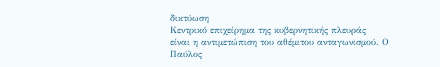δικτύωση
Κεντρικό επιχείρημα της κυβερνητικής πλευράς είναι η αντιμετώπιση του αθέμιτου ανταγωνισμού. Ο Παύλος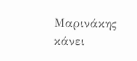Μαρινάκης κάνει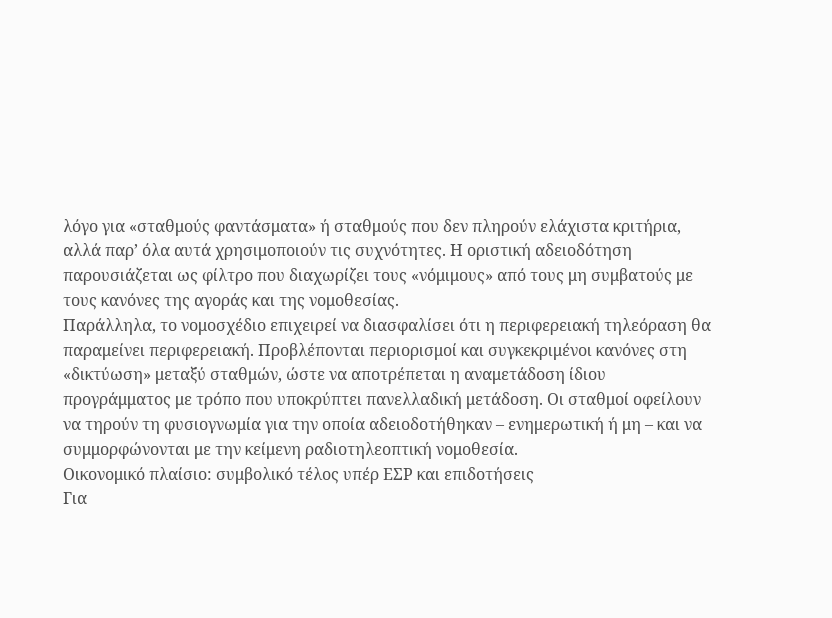λόγο για «σταθμούς φαντάσματα» ή σταθμούς που δεν πληρούν ελάχιστα κριτήρια, αλλά παρ’ όλα αυτά χρησιμοποιούν τις συχνότητες. Η οριστική αδειοδότηση παρουσιάζεται ως φίλτρο που διαχωρίζει τους «νόμιμους» από τους μη συμβατούς με τους κανόνες της αγοράς και της νομοθεσίας.
Παράλληλα, το νομοσχέδιο επιχειρεί να διασφαλίσει ότι η περιφερειακή τηλεόραση θα παραμείνει περιφερειακή. Προβλέπονται περιορισμοί και συγκεκριμένοι κανόνες στη «δικτύωση» μεταξύ σταθμών, ώστε να αποτρέπεται η αναμετάδοση ίδιου προγράμματος με τρόπο που υποκρύπτει πανελλαδική μετάδοση. Οι σταθμοί οφείλουν να τηρούν τη φυσιογνωμία για την οποία αδειοδοτήθηκαν – ενημερωτική ή μη – και να συμμορφώνονται με την κείμενη ραδιοτηλεοπτική νομοθεσία.
Οικονομικό πλαίσιο: συμβολικό τέλος υπέρ ΕΣΡ και επιδοτήσεις
Για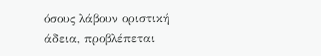όσους λάβουν οριστική άδεια, προβλέπεται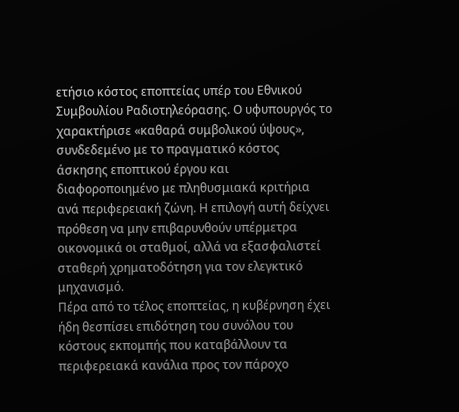ετήσιο κόστος εποπτείας υπέρ του Εθνικού Συμβουλίου Ραδιοτηλεόρασης. Ο υφυπουργός το χαρακτήρισε «καθαρά συμβολικού ύψους», συνδεδεμένο με το πραγματικό κόστος άσκησης εποπτικού έργου και διαφοροποιημένο με πληθυσμιακά κριτήρια ανά περιφερειακή ζώνη. Η επιλογή αυτή δείχνει πρόθεση να μην επιβαρυνθούν υπέρμετρα οικονομικά οι σταθμοί, αλλά να εξασφαλιστεί σταθερή χρηματοδότηση για τον ελεγκτικό μηχανισμό.
Πέρα από το τέλος εποπτείας, η κυβέρνηση έχει ήδη θεσπίσει επιδότηση του συνόλου του κόστους εκπομπής που καταβάλλουν τα περιφερειακά κανάλια προς τον πάροχο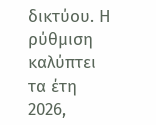δικτύου. Η ρύθμιση καλύπτει τα έτη 2026,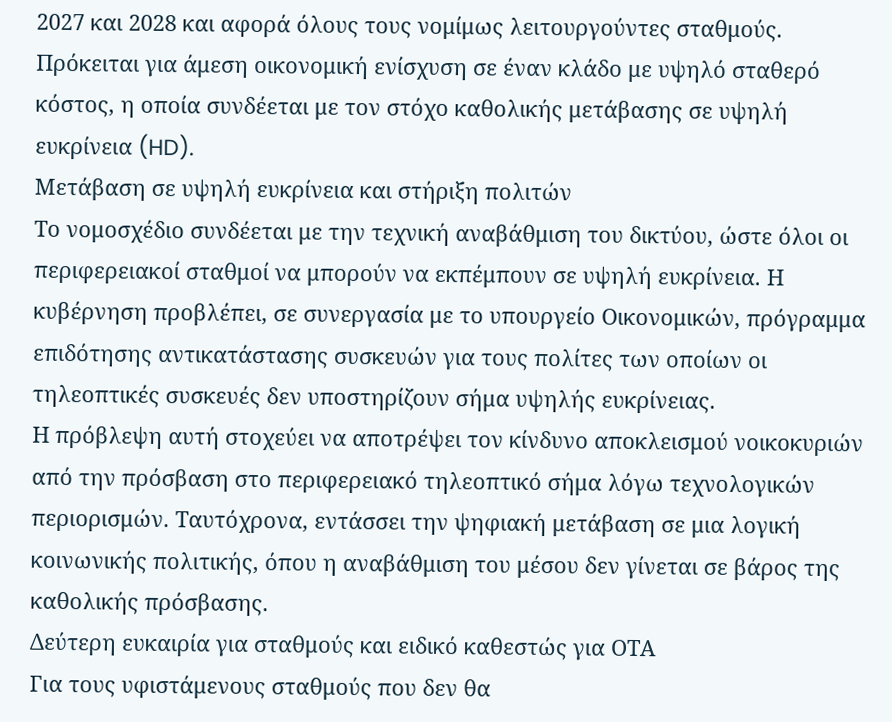2027 και 2028 και αφορά όλους τους νομίμως λειτουργούντες σταθμούς. Πρόκειται για άμεση οικονομική ενίσχυση σε έναν κλάδο με υψηλό σταθερό κόστος, η οποία συνδέεται με τον στόχο καθολικής μετάβασης σε υψηλή ευκρίνεια (HD).
Μετάβαση σε υψηλή ευκρίνεια και στήριξη πολιτών
Το νομοσχέδιο συνδέεται με την τεχνική αναβάθμιση του δικτύου, ώστε όλοι οι περιφερειακοί σταθμοί να μπορούν να εκπέμπουν σε υψηλή ευκρίνεια. Η κυβέρνηση προβλέπει, σε συνεργασία με το υπουργείο Οικονομικών, πρόγραμμα επιδότησης αντικατάστασης συσκευών για τους πολίτες των οποίων οι τηλεοπτικές συσκευές δεν υποστηρίζουν σήμα υψηλής ευκρίνειας.
Η πρόβλεψη αυτή στοχεύει να αποτρέψει τον κίνδυνο αποκλεισμού νοικοκυριών από την πρόσβαση στο περιφερειακό τηλεοπτικό σήμα λόγω τεχνολογικών περιορισμών. Ταυτόχρονα, εντάσσει την ψηφιακή μετάβαση σε μια λογική κοινωνικής πολιτικής, όπου η αναβάθμιση του μέσου δεν γίνεται σε βάρος της καθολικής πρόσβασης.
Δεύτερη ευκαιρία για σταθμούς και ειδικό καθεστώς για ΟΤΑ
Για τους υφιστάμενους σταθμούς που δεν θα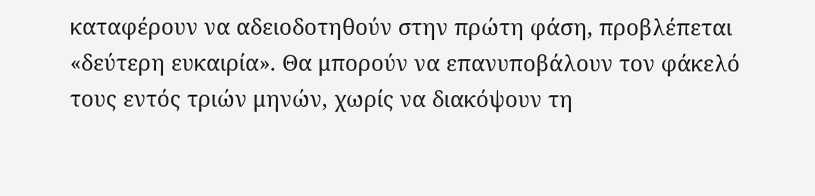καταφέρουν να αδειοδοτηθούν στην πρώτη φάση, προβλέπεται «δεύτερη ευκαιρία». Θα μπορούν να επανυποβάλουν τον φάκελό τους εντός τριών μηνών, χωρίς να διακόψουν τη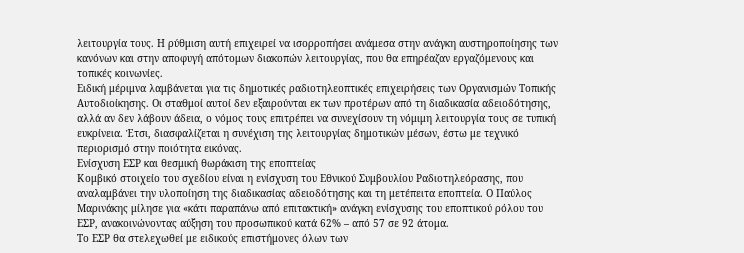λειτουργία τους. Η ρύθμιση αυτή επιχειρεί να ισορροπήσει ανάμεσα στην ανάγκη αυστηροποίησης των κανόνων και στην αποφυγή απότομων διακοπών λειτουργίας, που θα επηρέαζαν εργαζόμενους και τοπικές κοινωνίες.
Ειδική μέριμνα λαμβάνεται για τις δημοτικές ραδιοτηλεοπτικές επιχειρήσεις των Οργανισμών Τοπικής Αυτοδιοίκησης. Οι σταθμοί αυτοί δεν εξαιρούνται εκ των προτέρων από τη διαδικασία αδειοδότησης, αλλά αν δεν λάβουν άδεια, ο νόμος τους επιτρέπει να συνεχίσουν τη νόμιμη λειτουργία τους σε τυπική ευκρίνεια. Έτσι, διασφαλίζεται η συνέχιση της λειτουργίας δημοτικών μέσων, έστω με τεχνικό περιορισμό στην ποιότητα εικόνας.
Ενίσχυση ΕΣΡ και θεσμική θωράκιση της εποπτείας
Κομβικό στοιχείο του σχεδίου είναι η ενίσχυση του Εθνικού Συμβουλίου Ραδιοτηλεόρασης, που αναλαμβάνει την υλοποίηση της διαδικασίας αδειοδότησης και τη μετέπειτα εποπτεία. Ο Παύλος Μαρινάκης μίλησε για «κάτι παραπάνω από επιτακτική» ανάγκη ενίσχυσης του εποπτικού ρόλου του ΕΣΡ, ανακοινώνοντας αύξηση του προσωπικού κατά 62% – από 57 σε 92 άτομα.
Το ΕΣΡ θα στελεχωθεί με ειδικούς επιστήμονες όλων των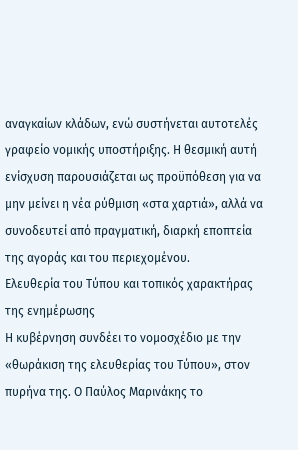αναγκαίων κλάδων, ενώ συστήνεται αυτοτελές γραφείο νομικής υποστήριξης. Η θεσμική αυτή ενίσχυση παρουσιάζεται ως προϋπόθεση για να μην μείνει η νέα ρύθμιση «στα χαρτιά», αλλά να συνοδευτεί από πραγματική, διαρκή εποπτεία της αγοράς και του περιεχομένου.
Ελευθερία του Τύπου και τοπικός χαρακτήρας της ενημέρωσης
Η κυβέρνηση συνδέει το νομοσχέδιο με την «θωράκιση της ελευθερίας του Τύπου», στον πυρήνα της. Ο Παύλος Μαρινάκης το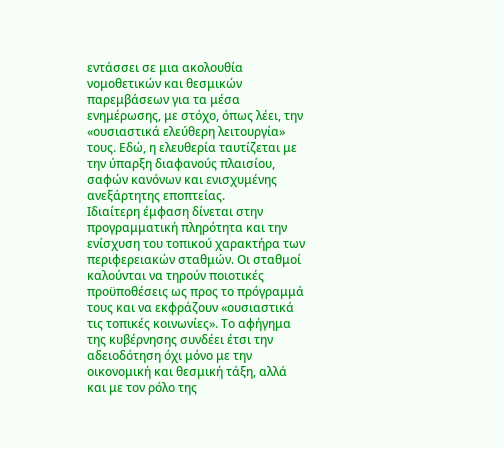εντάσσει σε μια ακολουθία νομοθετικών και θεσμικών παρεμβάσεων για τα μέσα ενημέρωσης, με στόχο, όπως λέει, την «ουσιαστικά ελεύθερη λειτουργία» τους. Εδώ, η ελευθερία ταυτίζεται με την ύπαρξη διαφανούς πλαισίου, σαφών κανόνων και ενισχυμένης ανεξάρτητης εποπτείας.
Ιδιαίτερη έμφαση δίνεται στην προγραμματική πληρότητα και την ενίσχυση του τοπικού χαρακτήρα των περιφερειακών σταθμών. Οι σταθμοί καλούνται να τηρούν ποιοτικές προϋποθέσεις ως προς το πρόγραμμά τους και να εκφράζουν «ουσιαστικά τις τοπικές κοινωνίες». Το αφήγημα της κυβέρνησης συνδέει έτσι την αδειοδότηση όχι μόνο με την οικονομική και θεσμική τάξη, αλλά και με τον ρόλο της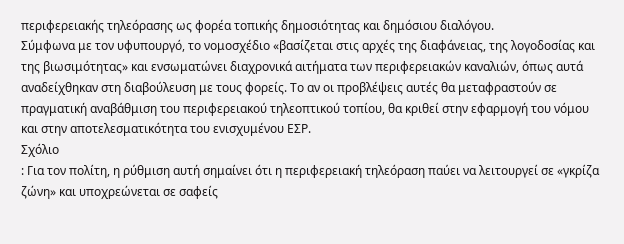περιφερειακής τηλεόρασης ως φορέα τοπικής δημοσιότητας και δημόσιου διαλόγου.
Σύμφωνα με τον υφυπουργό, το νομοσχέδιο «βασίζεται στις αρχές της διαφάνειας, της λογοδοσίας και της βιωσιμότητας» και ενσωματώνει διαχρονικά αιτήματα των περιφερειακών καναλιών, όπως αυτά αναδείχθηκαν στη διαβούλευση με τους φορείς. Το αν οι προβλέψεις αυτές θα μεταφραστούν σε πραγματική αναβάθμιση του περιφερειακού τηλεοπτικού τοπίου, θα κριθεί στην εφαρμογή του νόμου και στην αποτελεσματικότητα του ενισχυμένου ΕΣΡ.
Σχόλιο
: Για τον πολίτη, η ρύθμιση αυτή σημαίνει ότι η περιφερειακή τηλεόραση παύει να λειτουργεί σε «γκρίζα ζώνη» και υποχρεώνεται σε σαφείς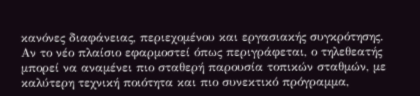κανόνες διαφάνειας, περιεχομένου και εργασιακής συγκρότησης. Αν το νέο πλαίσιο εφαρμοστεί όπως περιγράφεται, ο τηλεθεατής μπορεί να αναμένει πιο σταθερή παρουσία τοπικών σταθμών, με καλύτερη τεχνική ποιότητα και πιο συνεκτικό πρόγραμμα,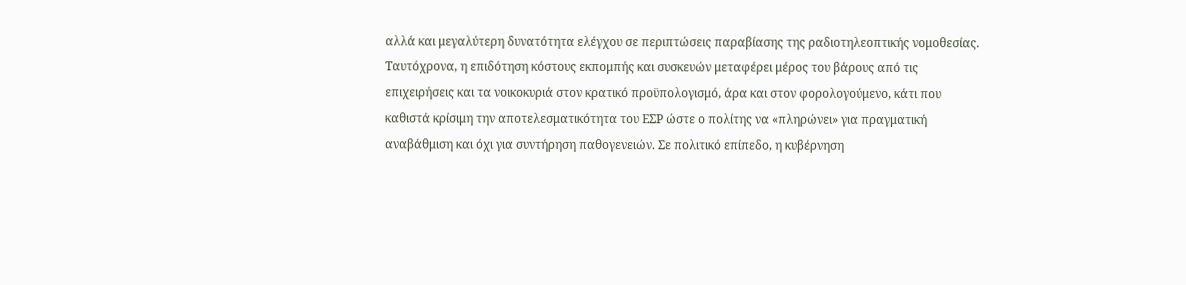αλλά και μεγαλύτερη δυνατότητα ελέγχου σε περιπτώσεις παραβίασης της ραδιοτηλεοπτικής νομοθεσίας. Ταυτόχρονα, η επιδότηση κόστους εκπομπής και συσκευών μεταφέρει μέρος του βάρους από τις επιχειρήσεις και τα νοικοκυριά στον κρατικό προϋπολογισμό, άρα και στον φορολογούμενο, κάτι που καθιστά κρίσιμη την αποτελεσματικότητα του ΕΣΡ ώστε ο πολίτης να «πληρώνει» για πραγματική αναβάθμιση και όχι για συντήρηση παθογενειών. Σε πολιτικό επίπεδο, η κυβέρνηση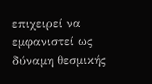επιχειρεί να εμφανιστεί ως δύναμη θεσμικής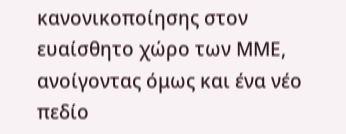κανονικοποίησης στον ευαίσθητο χώρο των ΜΜΕ, ανοίγοντας όμως και ένα νέο πεδίο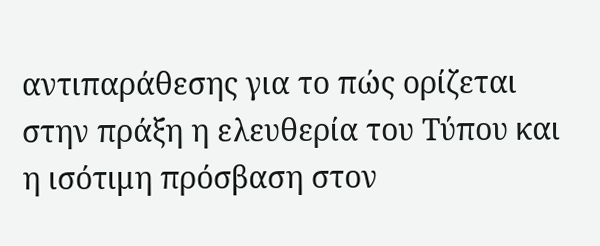αντιπαράθεσης για το πώς ορίζεται στην πράξη η ελευθερία του Τύπου και η ισότιμη πρόσβαση στον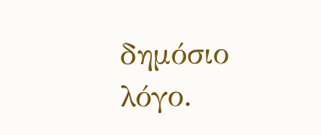δημόσιο λόγο.